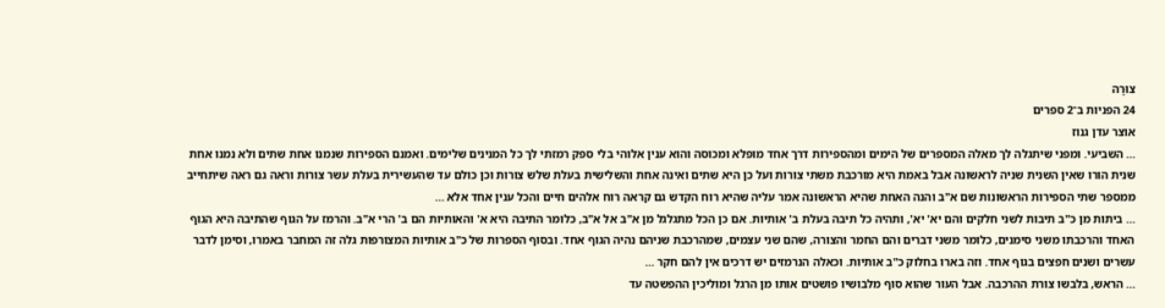צוּרָה
24 הפניות ב־2 ספרים
אוצר עדן גנוז
… השביעי. ומפני שיתגלה לך מאלה המספרים של הימים ומהספירות דרך אחד מופלא ומכוסה והוא ענין אלוהי בלי ספק רמזתי לך כל המנינים שלימים. ואמנם הספירות שנמנו אחת שתים ולא נמנו אחת שנית הורו שאין השנית שניה לראשונה אבל באמת היא מורכבת משתי צורות ועל כן היא שתים ואינה אחת והשלישית בעלת שלש צורות וכן כולם עד שהעשירית בעלת עשר צורות וראה גם ראה שיתחייב ממספר שתי הספירות הראשונות שם א"ב והנה האחת שהיא הראשונה אמר עליה שהיא רוח הקדש גם קראה רוח אלהים חיים והכל ענין אחד אלא …
… ביתות מן כ"ב תיבות לשני חלקים והם יא' יא', ותהיה כל תיבה בעלת ב' אותיות. אם כן הכל מתגלגל מן א"ב אל א"ב, כלומר התיבה היא א' והאותיות הם ב' הרי א"ב. והרמז על הגוף שהתיבה היא הגוף האחד והרכבתו משני סימנים, כלומר משני דברים והם החמר והצורה, שהם שני עצמים, שמהרכבת שניהם נהיה הגוף אחד. ובסוף הספרות של כ"ב אותיות המצורפות גלה זה המחבר באמרו, וסימן לדבר עשרים ושנים חפצים בגוף אחד. וזה בארו בחלוק כ"ב אותיות. וכאלה הנרמזים יש דרכים אין להם חקר …
… הראש, בלבשו צורת ההרכבה. אבל העור שהוא סוף מלבושיו פושטים אותו מן הרגל ומוליכין ההפשטה עד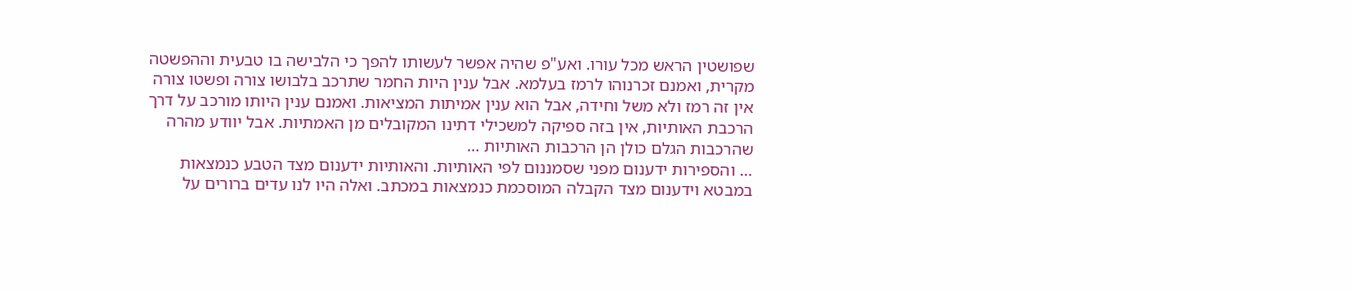שפושטין הראש מכל עורו. ואע"פ שהיה אפשר לעשותו להפך כי הלבישה בו טבעית וההפשטה מקרית, ואמנם זכרנוהו לרמז בעלמא. אבל ענין היות החמר שתרכב בלבושו צורה ופשטו צורה אין זה רמז ולא משל וחידה, אבל הוא ענין אמיתות המציאות. ואמנם ענין היותו מורכב על דרך הרכבת האותיות, אין בזה ספיקה למשכילי דתינו המקובלים מן האמתיות. אבל יוודע מהרה שהרכבות הגלם כולן הן הרכבות האותיות …
… והספירות ידענום מפני שסמננום לפי האותיות. והאותיות ידענום מצד הטבע כנמצאות במבטא וידענום מצד הקבלה המוסכמת כנמצאות במכתב. ואלה היו לנו עדים ברורים על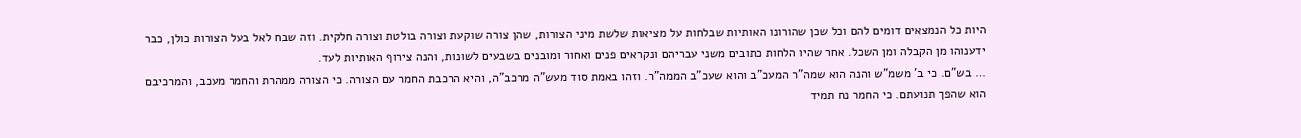היות כל הנמצאים דומים להם וכל שכן שהורונו האותיות שבלחות על מציאות שלשת מיני הצורות, שהן צורה שוקעת וצורה בולטת וצורה חלקית. וזה שבח לאל בעל הצורות כולן, כבר ידענוהו מן הקבלה ומן השכל. אחר שהיו הלחות כתובים משני עבריהם ונקראים פנים ואחור ומובנים בשבעים לשונות, והנה צירוף האותיות לעד.
… בש"ם. כי ב' משמ"ש והנה הוא שמה"ר המעכ"ב והוא שעכ"ב הממה"ר. וזהו באמת סוד מעש"ה מרכב"ה, והיא הרכבת החמר עם הצורה. כי הצורה ממהרת והחמר מעכב, והמרכיבם הוא שהפך תנועתם. כי החמר נח תמיד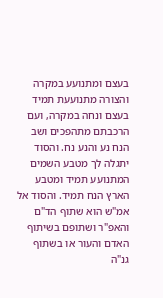בעצם ומתנועע במקרה והצורה מתנועעת תמיד בעצם ונחה במקרה, ועם הרכבתם מתהפכים ושב הנח נע והנע נח. והסוד יתגלה לך מטבע השמים המתנועע תמיד ומטבע הארץ הנח תמיד. והסוד אל אמ"ש הוא שתוף הד"ם והאפ"ר ושתופם בשיתוף האדם והעור או בשתוף גנ"ה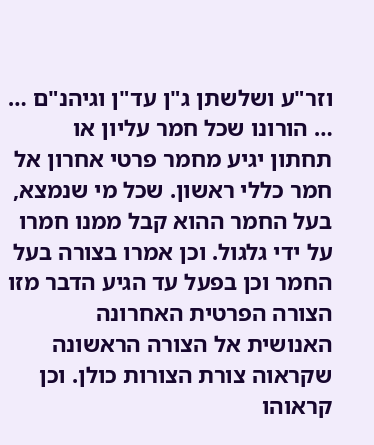וזר"ע ושלשתן ג"ן עד"ן וגיהנ"ם …
… הורונו שכל חמר עליון או תחתון יגיע מחמר פרטי אחרון אל חמר כללי ראשון. שכל מי שנמצא, בעל החמר ההוא קבל ממנו חמרו על ידי גלגול. וכן אמרו בצורה בעל החמר וכן בפעל עד הגיע הדבר מזו הצורה הפרטית האחרונה האנושית אל הצורה הראשונה שקראוה צורת הצורות כולן. וכן קראוהו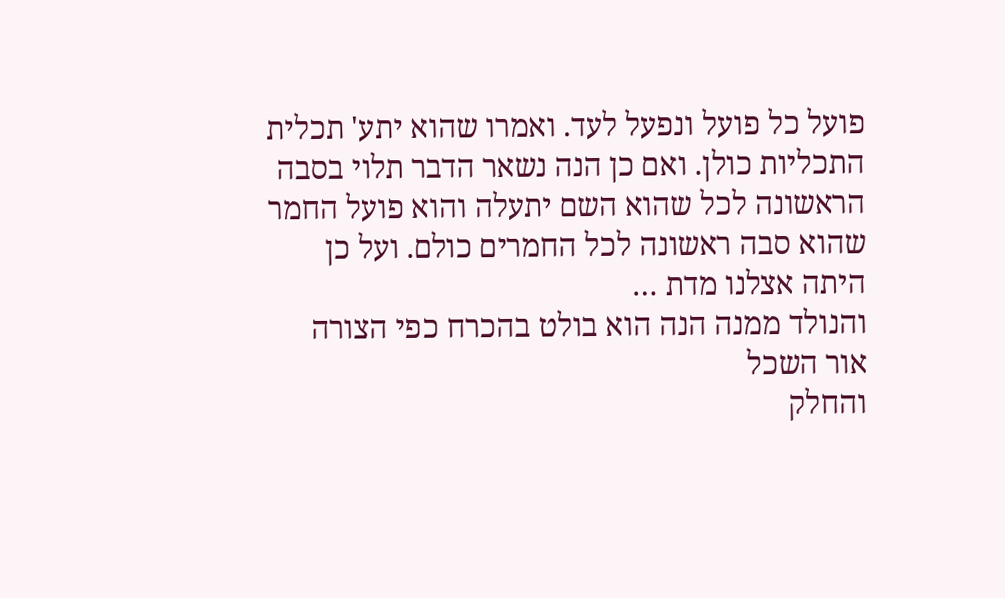פועל כל פועל ונפעל לעד. ואמרו שהוא יתע' תכלית התכליות כולן. ואם כן הנה נשאר הדבר תלוי בסבה הראשונה לכל שהוא השם יתעלה והוא פועל החמר שהוא סבה ראשונה לכל החמרים כולם. ועל כן היתה אצלנו מדת …
והנולד ממנה הנה הוא בולט בהכרח כפי הצורה
אור השכל
והחלק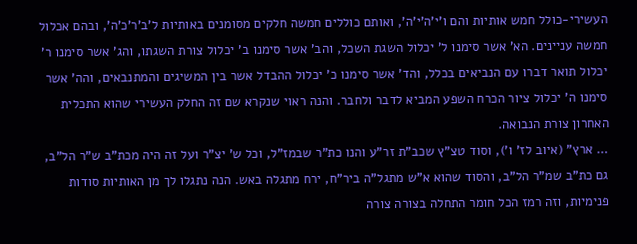העשירי-כולל חמש אותיות והם ו'י'ה'י'ה', ואותם כוללים חמשה חלקים מסומנים באותיות ל'ב'ר'כ'ה', ובהם אכלול חמשה עניינים. הא' אשר סימנו ל' יכלול השגת השכל, והב' אשר סימנו ב' יכלול צורת השגתו, והג' אשר סימנו ר' יכלול תואר דברו עם הנביאים בכלל, והד' אשר סימנו כ' יכלול ההבדל אשר בין המשיגים והמתנבאים, והה' אשר סימנו ה' יכלול ציור הכרח השפע המביא לדבר ולחבר. והנה ראוי שנקרא שם זה החלק העשירי שהוא התכלית האחרון צורת הנבואה.
… ארץ" (איוב לז' ו'), וסוד טצ"ץ שכב"ת זר"ע והנו כת"ר שבמז"ל, וכל ש' יצ"ר ועל זה היה מכת"ב ש"ר הל"ב, גם כת"ב שמ"ר הל"ב, והסוד שהוא א"ש מתגל"ה ביר"ח, ירח מתגלה באש. הנה נתגלו לך מן האותיות סודות פנימיות, וזה רמז הכל חומר התחלה בצורה צורה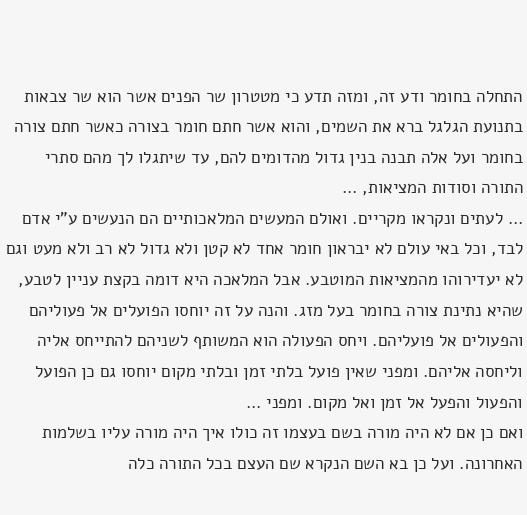התחלה בחומר ודע זה, ומזה תדע כי מטטרון שר הפנים אשר הוא שר צבאות בתנועת הגלגל ברא את השמים, והוא אשר חתם חומר בצורה כאשר חתם צורה בחומר ועל אלה תבנה בנין גדול מהדומים להם, עד שיתגלו לך מהם סתרי התורה וסודות המציאות, …
… לעתים ונקראו מקריים. ואולם המעשים המלאכותיים הם הנעשים ע"י אדם לבד, וכל באי עולם לא יבראון חומר אחד לא קטן ולא גדול לא רב ולא מעט וגם לא יעדירוהו מהמציאות המוטבע. אבל המלאכה היא דומה בקצת עניין לטבע, שהיא נתינת צורה בחומר בעל מזג. והנה על זה יוחסו הפועלים אל פעוליהם והפעולים אל פועליהם. ויחס הפעולה הוא המשותף לשניהם להתייחס אליה וליחסה אליהם. ומפני שאין פועל בלתי זמן ובלתי מקום יוחסו גם כן הפועל והפעול והפעל אל זמן ואל מקום. ומפני …
ואם כן אם לא היה מורה בשם בעצמו זה כולו איך היה מורה עליו בשלמות האחרונה. ועל כן בא השם הנקרא שם העצם בכל התורה כלה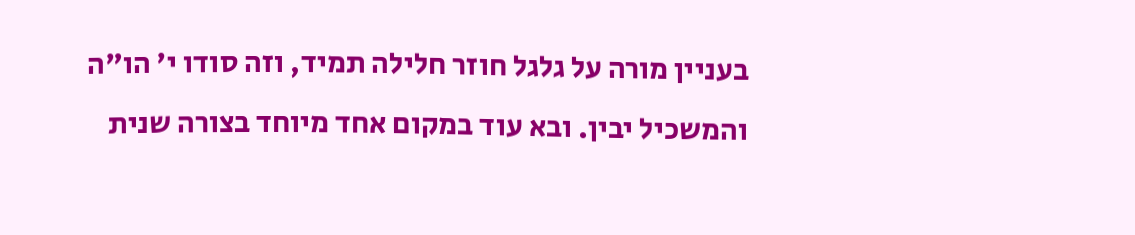בעניין מורה על גלגל חוזר חלילה תמיד, וזה סודו י' הו"ה והמשכיל יבין. ובא עוד במקום אחד מיוחד בצורה שנית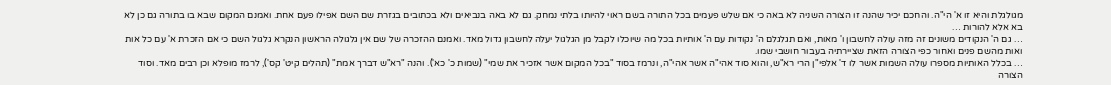מגולגלת והיא זו א' הי"ה. והחכם יכיר שהנה זו הצורה השניה לא באה כי אם שלש פעמים בכל התורה בשם ראוי להיותו בלתי נמחק. גם לא באה בנביאים ולא בכתובים בגזרת שם השם אפילו פעם אחת. ואמנם המקום שבא בו בתורה גם כן לא בא אלא להורות …
… גם ה' הנקודים משונים זה מזה עולה לחשבון ו' מאות, ואם תגלגלם ה' נקודות עם ה' אותיות בכל מה שיוכלו לקבל מן הגלגול יעלה לחשבון גדול מאד. ואמנם ההזכרה של שם אין גלגולה הראשון הנקרא גלגול השם כי אם הזכרת א' עם כל אות ואות מהשם פנים ואחור כפי הצורה הזאת שציירתיה בעבור חושבי שמו.
… בכלל האותיות מספרו עולה השמות אשר לו ד' אלפי"ן הרי רא"ש, והוא סוד אהי"ה אשר אהי"ה, ונרמז בסוד "בכל המקום אשר אזכיר את שמי" (שמות כ' כא'). והנה "רא"ש דברך אמת" (תהלים קיט' קס'), לרמז מופלא וכן רבים מאד. וסוד הצורה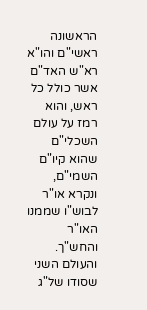הראשונה ראשי"ם והו"א רא"ש האד"ם אשר כולל כל ראש, והוא רמז על עולם השכלי"ם שהוא קיו"ם השמי"ם, ונקרא או"ר לבוש"ו שממנו האו"ר והחש"ך. והעולם השני שסודו של"ג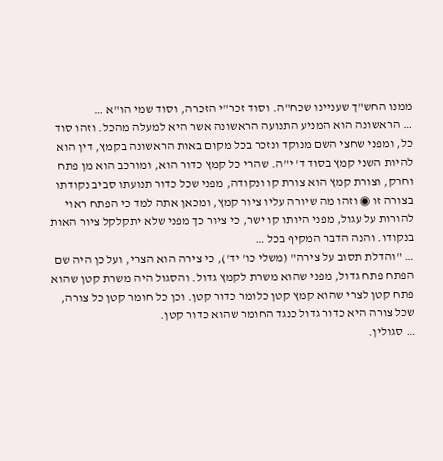ממנו החש"ך שעניינו שכח"ה. וסוד זכר"י הזכרה, וסוד שמי הו"א …
… הראשונה הוא המניע התנועה הראשונה אשר היא למעלה מהכל. וזהו סוד כל, ומפני שחצי השם מנוקד ונזכר בכל מקום באות הראשונה בקמץ, דין הוא להיות השני קמץ בסוד ד' י"ה. שהרי כל קמץ כדור הוא, ומורכב הוא מן פתח וחרק, וצורת קמץ הוא צורת קו ונקודה, מפני שכל כדור תנועתו סביב נקודתו בצורה זו ◉ וזהו מה שיורה עליו ציור קמץ, ומכאן אתה למד כי הפתח ראוי להורות על עגול, מפני היותו קו ישר, כי ציור כך מפני שלא יתקלקל ציור האות בנקודו. והנה הדבר המקיף בכל …
… "והדלת תסוב על צירה" (משלי כו' יד'), כי צירה הוא הצרי, ועל כן היה שם הפתח פתח גדול, מפני שהוא משרת לקמץ גדול. והסגול היה משרת קטן שהוא פתח קטן לצרי שהוא קמץ קטן כלומר כדור קטן. וכן כל חומר קטן כל צורה, שכל צורה היא כדור גדול כנגד החומר שהוא כדור קטן.
… סגולין.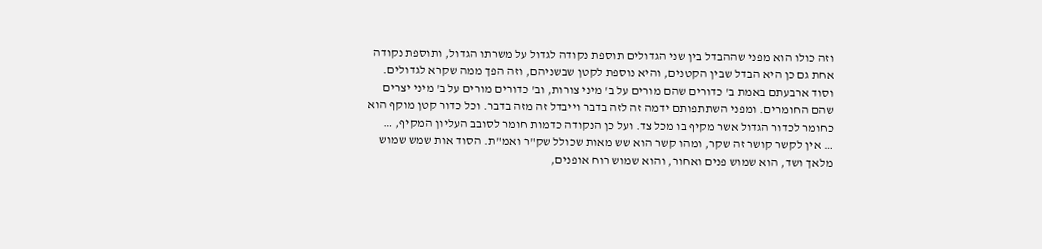וזה כולו הוא מפני שההבדל בין שני הגדולים תוספת נקודה לגדול על משרתו הגדול, ותוספת נקודה אחת גם כן היא הבדל שבין הקטנים, והיא נוספת לקטן שבשניהם, וזה הפך ממה שקרא לגדולים. וסוד ארבעתם באמת ב' כדורים שהם מורים על ב' מיני צורות, וב' כדורים מורים על ב' מיני יצרים שהם החומרים. ומפני השתתפותם ידמה זה לזה בדבר וייבדל זה מזה בדבר. וכל כדור קטן מוקף הוא כחומר לכדור הגדול אשר מקיף בו מכל צד. ועל כן הנקודה כדמות חומר לסובב העליון המקיף, …
… אין לקשר קושר זה שקר, ומהו קשר הוא שש מאות שכולל שק"ר ואמ"ת. הסוד אות שמש שמוש מלאך ושד, הוא שמוש פנים ואחור, והוא שמוש רוח אופנים,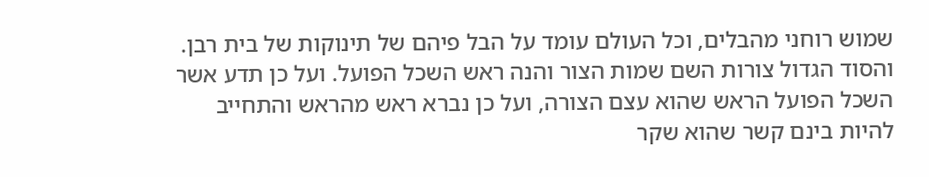שמוש רוחני מהבלים, וכל העולם עומד על הבל פיהם של תינוקות של בית רבן. והסוד הגדול צורות השם שמות הצור והנה ראש השכל הפועל. ועל כן תדע אשר השכל הפועל הראש שהוא עצם הצורה, ועל כן נברא ראש מהראש והתחייב להיות בינם קשר שהוא שקר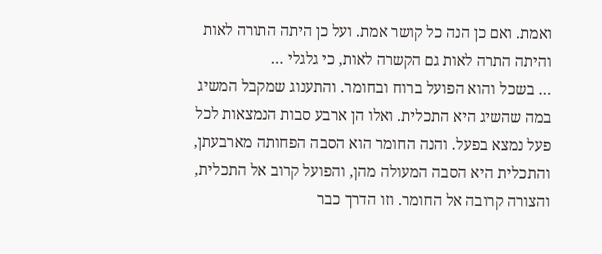ואמת. ואם כן הנה כל קושר אמת. ועל כן היתה התורה לאות והיתה התרה לאות גם הקשרה לאות, כי גלגלי …
… בשכל והוא הפועל ברוח ובחומר. והתענוג שמקבל המשיג במה שהשיג היא התכלית. ואלו הן ארבע סבות הנמצאות לכל פעל נמצא בפעל. והנה החומר הוא הסבה הפחותה מארבעתן, והתכלית היא הסבה המעולה מהן, והפועל קרוב אל התכלית, והצורה קרובה אל החומר. וזו הדרך כבר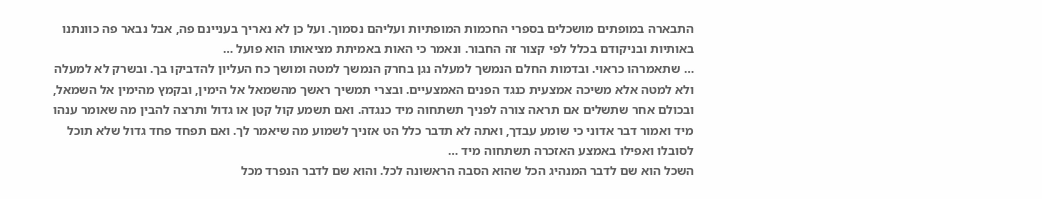התבארה במופתים מושכלים בספרי החכמות המופתיות ועליהם נסמוך. ועל כן לא נאריך בעניינם פה, אבל נבאר פה כוונתנו באותיות ובניקודם בכלל לפי קצור זה החבור. ונאמר כי האות באמיתת מציאותו הוא פועל …
… שתאמרהו כראוי. ובדמות החלם הנמשך למעלה נגן בחרק הנמשך למטה ומושך כח העליון להדביקו בך. ובשרק לא למעלה ולא למטה אלא משיכה אמצעית כנגד הפנים האמצעיים. ובצרי תמשיך ראשך מהשמאל אל הימין, ובקמץ מהימין אל השמאל, ובכולם אחר שתשלים אם תראה צורה לפניך תשתחוה מיד כנגדה. ואם תשמע קול קטן או גדול ותרצה להבין מה שאומר ענהו מיד ואמור דבר אדוני כי שומע עבדך, ואתה לא תדבר כלל הט אזניך לשמוע מה שיאמר לך. ואם תפחד פחד גדול שלא תוכל לסובלו ואפילו באמצע האזכרה תשתחוה מיד …
השכל הוא שם לדבר המנהיג הכל שהוא הסבה הראשונה לכל. והוא שם לדבר הנפרד מכל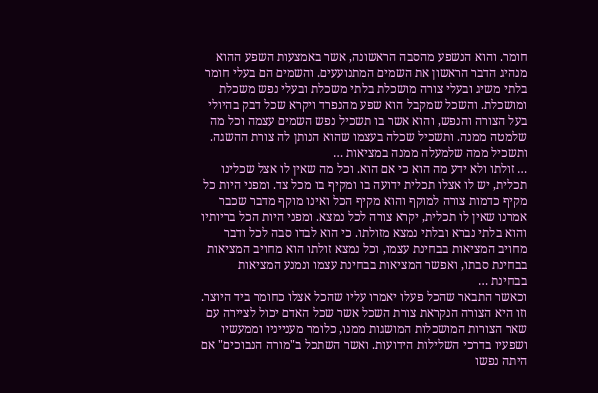חומר. והוא הנשפע מהסבה הראשונה, אשר באמצעות השפע ההוא מנהיג הדבר הראשון את השמים המתנועעים. והשמים הם בעלי חומר בלתי משיג ובעלי צורה מושכלת בלתי משכלת ובעלי נפש משכלת ומושכלת. והשכל שמקבל הוא שפע מהנפרד ויקרא שכל דבק בהיולי בעל הצורה והנפש, והוא אשר בו תשכיל נפש השמים עצמה וכל מה שלמטה ממנה. ותשכיל שכלה בעצמו שהוא הנותן לה צורת ההשגה. ותשכיל ממה שלמעלה ממנה במציאות …
… זולתו ולא ידע מה הוא כי אם הוא. וכל מה שאין לו אצל שכלינו תכלית, יש לו אצלו תכלית ידועה בו ומקיף בו מכל צד. ומפני היות כל מקיף כדמות צורה למוקף והוא מקיף הכל ואינו מוקף מדבר שכבר אמרנו שאין לו תכלית, יקרא צורה לכל נמצא. ומפני היות הכל בריותיו והוא בלתי נברא ובלתי נמצא מזולתו. כי הוא לבדו סבה לכל ודבר מחויב המציאות בבחינת עצמו, וכל נמצא זולתו הוא מחויב המציאות בבחינת סבתו, ואפשר המציאות בבחינת עצמו ונמנע המציאות בבחינת …
וכאשר התבאר שהכל פעלו יאמרו עליו שהכל אצלו כחומר ביד היוצר. וזו היא הצורה הנקראת צורת השכל אשר שכל האדם יכול לציירה עם שאר הצורות המושכלות המושגות ממנו, כלומר מענייניו וממעשיו ושפעיו בדרכי השלילות הידועות. ואשר השתכל ב"מורה הנבוכים" אם היתה נפשו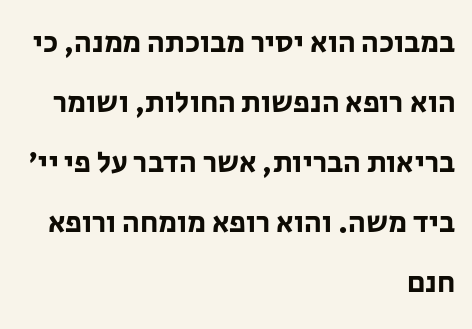במבוכה הוא יסיר מבוכתה ממנה, כי הוא רופא הנפשות החולות, ושומר בריאות הבריות, אשר הדבר על פי יי' ביד משה. והוא רופא מומחה ורופא חנם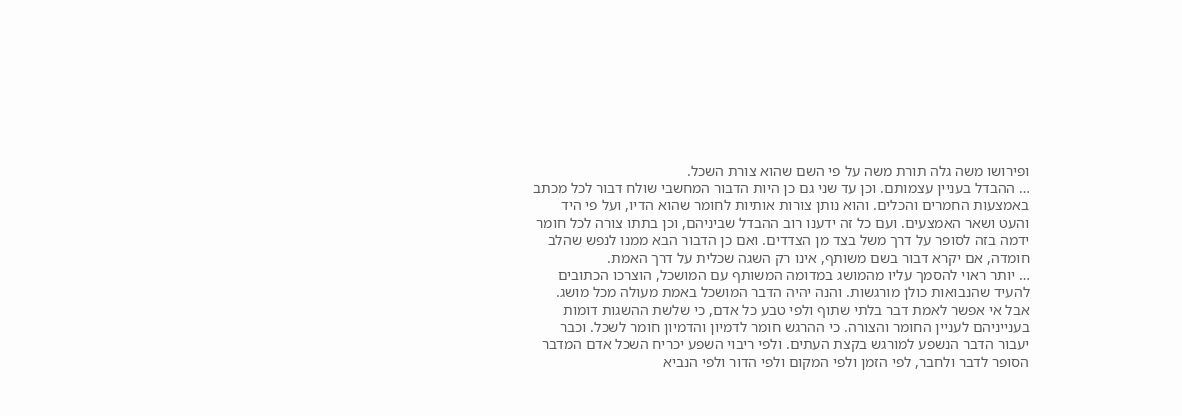ופירושו משה גלה תורת משה על פי השם שהוא צורת השכל.
… ההבדל בעניין עצמותם. וכן עד שני גם כן היות הדבור המחשבי שולח דבור לכל מכתב באמצעות החמרים והכלים. והוא נותן צורות אותיות לחומר שהוא הדיו, ועל פי היד והעט ושאר האמצעים. ועם כל זה ידענו רוב ההבדל שביניהם, וכן בתתו צורה לכל חומר ידמה בזה לסופר על דרך משל בצד מן הצדדים. ואם כן הדבור הבא ממנו לנפש שהלב חומדה, אם יקרא דבור בשם משותף, אינו רק השגה שכלית על דרך האמת.
… יותר ראוי להסמך עליו מהמושג במדומה המשותף עם המושכל, הוצרכו הכתובים להעיד שהנבואות כולן מורגשות. והנה יהיה הדבר המושכל באמת מעולה מכל מושג. אבל אי אפשר לאמת דבר בלתי שתוף ולפי טבע כל אדם, כי שלשת ההשגות דומות בענייניהם לעניין החומר והצורה. כי ההרגש חומר לדמיון והדמיון חומר לשכל. וכבר יעבור הדבר הנשפע למורגש בקצת העתים. ולפי ריבוי השפע יכריח השכל אדם המדבר הסופר לדבר ולחבר, לפי הזמן ולפי המקום ולפי הדור ולפי הנביא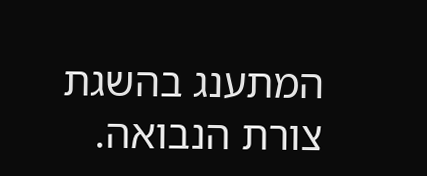המתענג בהשגת צורת הנבואה.